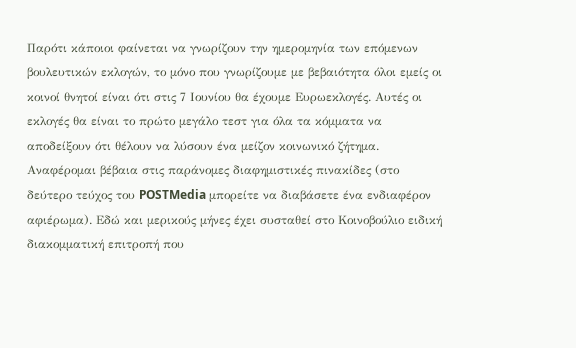Παρότι κάποιοι φαίνεται να γνωρίζουν την ημερομηνία των επόμενων βουλευτικών εκλογών, το μόνο που γνωρίζουμε με βεβαιότητα όλοι εμείς οι κοινοί θνητοί είναι ότι στις 7 Ιουνίου θα έχουμε Ευρωεκλογές. Αυτές οι εκλογές θα είναι το πρώτο μεγάλο τεστ για όλα τα κόμματα να αποδείξουν ότι θέλουν να λύσουν ένα μείζον κοινωνικό ζήτημα. Αναφέρομαι βέβαια στις παράνομες διαφημιστικές πινακίδες (στο δεύτερο τεύχος του POSTMedia μπορείτε να διαβάσετε ένα ενδιαφέρον αφιέρωμα). Εδώ και μερικούς μήνες έχει συσταθεί στο Κοινοβούλιο ειδική διακομματική επιτροπή που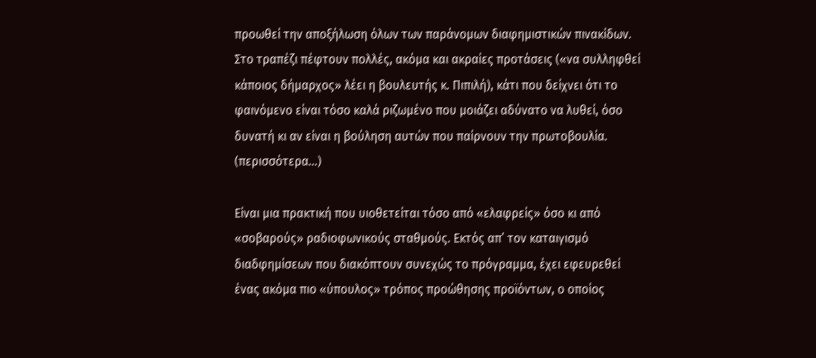προωθεί την αποξήλωση όλων των παράνομων διαφημιστικών πινακίδων. Στο τραπέζι πέφτουν πολλές, ακόμα και ακραίες προτάσεις («να συλληφθεί κάποιος δήμαρχος» λέει η βουλευτής κ. Πιπιλή), κάτι που δείχνει ότι το φαινόμενο είναι τόσο καλά ριζωμένο που μοιάζει αδύνατο να λυθεί, όσο δυνατή κι αν είναι η βούληση αυτών που παίρνουν την πρωτοβουλία. (περισσότερα…)

Είναι μια πρακτική που υιοθετείται τόσο από «ελαφρείς» όσο κι από «σοβαρούς» ραδιοφωνικούς σταθμούς. Εκτός απ’ τον καταιγισμό διαδφημίσεων που διακόπτουν συνεχώς το πρόγραμμα, έχει εφευρεθεί ένας ακόμα πιο «ύπουλος» τρόπος προώθησης προϊόντων, ο οποίος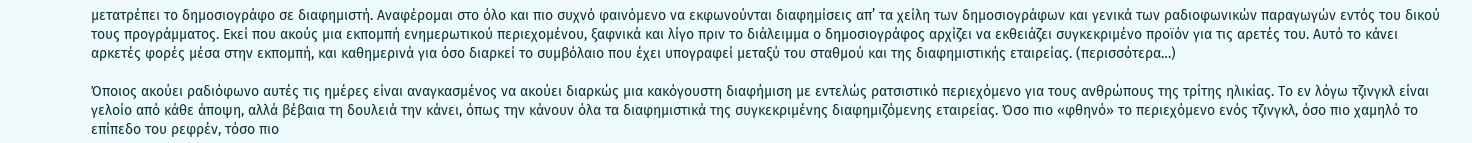μετατρέπει το δημοσιογράφο σε διαφημιστή. Αναφέρομαι στο όλo και πιο συχνό φαινόμενο να εκφωνούνται διαφημίσεις απ’ τα χείλη των δημοσιογράφων και γενικά των ραδιοφωνικών παραγωγών εντός του δικού τους προγράμματος. Εκεί που ακούς μια εκπομπή ενημερωτικού περιεχομένου, ξαφνικά και λίγο πριν το διάλειμμα ο δημοσιογράφος αρχίζει να εκθειάζει συγκεκριμένο προϊόν για τις αρετές του. Αυτό το κάνει αρκετές φορές μέσα στην εκπομπή, και καθημερινά για όσο διαρκεί το συμβόλαιο που έχει υπογραφεί μεταξύ του σταθμού και της διαφημιστικής εταιρείας. (περισσότερα…)

Όποιος ακούει ραδιόφωνο αυτές τις ημέρες είναι αναγκασμένος να ακούει διαρκώς μια κακόγουστη διαφήμιση με εντελώς ρατσιστικό περιεχόμενο για τους ανθρώπους της τρίτης ηλικίας. Το εν λόγω τζινγκλ είναι γελοίο από κάθε άποψη, αλλά βέβαια τη δουλειά την κάνει, όπως την κάνουν όλα τα διαφημιστικά της συγκεκριμένης διαφημιζόμενης εταιρείας. Όσο πιο «φθηνό» το περιεχόμενο ενός τζινγκλ, όσο πιο χαμηλό το επίπεδο του ρεφρέν, τόσο πιο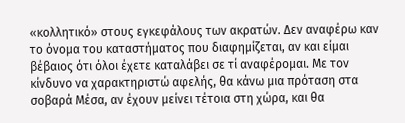«κολλητικό» στους εγκεφάλους των ακρατών. Δεν αναφέρω καν το όνομα του καταστήματος που διαφημίζεται, αν και είμαι βέβαιος ότι όλοι έχετε καταλάβει σε τί αναφέρομαι. Με τον κίνδυνο να χαρακτηριστώ αφελής, θα κάνω μια πρόταση στα σοβαρά Μέσα, αν έχουν μείνει τέτοια στη χώρα, και θα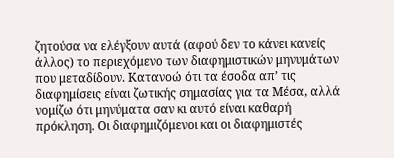ζητούσα να ελέγξουν αυτά (αφού δεν το κάνει κανείς άλλος) το περιεχόμενο των διαφημιστικών μηνυμάτων που μεταδίδουν. Κατανοώ ότι τα έσοδα απ’ τις διαφημίσεις είναι ζωτικής σημασίας για τα Μέσα, αλλά νομίζω ότι μηνύματα σαν κι αυτό είναι καθαρή πρόκληση. Οι διαφημιζόμενοι και οι διαφημιστές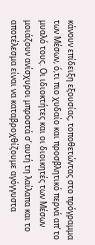κάνουν επίδειξη εξουσίας, τοποθετώντας στο πρόγραμμα των Μέσων, ό,τι πιο χυδαίο και προσβλητικό περνά απ’ το μυαλό τους. Οι ιδιοκτήτες και οι διοικητές των Μέσων μοιάζουν ανίσχυροι μπροστά σ’ αυτή τη λαίλαπα και το αποτέλεσμα είναι να καταβροχθίζουμε αγόγγυστα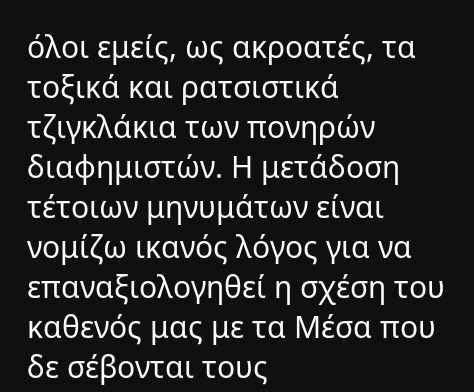όλοι εμείς, ως ακροατές, τα τοξικά και ρατσιστικά τζιγκλάκια των πονηρών διαφημιστών. Η μετάδοση τέτοιων μηνυμάτων είναι νομίζω ικανός λόγος για να επαναξιολογηθεί η σχέση του καθενός μας με τα Μέσα που δε σέβονται τους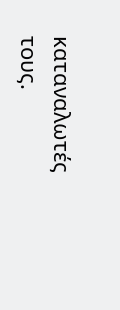καταναλωτές τους.